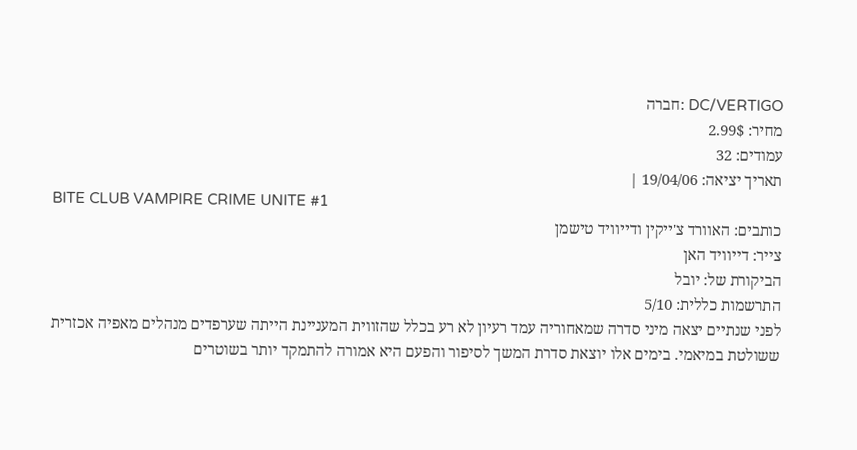DC/VERTIGO :חברה
מחיר: 2.99$
עמודים: 32
תאריך יציאה: 19/04/06 |
BITE CLUB VAMPIRE CRIME UNITE #1
כותבים: האוורד צ'ייקין ודייוויד טישמן
צייר: דייוויד האן
הביקורת של: יובל
התרשמות כללית: 5/10
לפני שנתיים יצאה מיני סדרה שמאחוריה עמד רעיון לא רע בכלל שהזווית המעניינת הייתה שערפדים מנהלים מאפיה אכזרית ששולטת במיאמי. בימים אלו יוצאת סדרת המשך לסיפור והפעם היא אמורה להתמקד יותר בשוטרים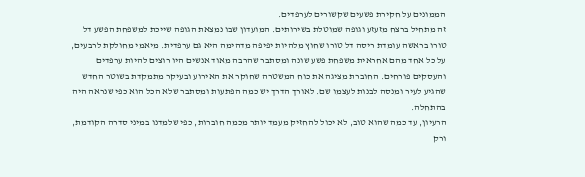הממונים על חקירת פשעים שקשורים לערפדים.
זה מתחיל ברצח מזעזע וגופה שמוטלת בשירותים. המועדון שבו נמצאת הגופה שייכת למשפחת הפשע דל טורו בראשה עומדת ריסה דל טורו שחוץ מלהיות יפיפה מדהימה היא גם ערפדית. מיאמי מחולקת לרבעים, על כל אחד מהם אחראית משפחת פשע שונה ומסתבר שהרבה מאוד אנשים היו רוצים להיות ערפדים והעסקים פורחים. החוברת מציגה את כוח המשטרה שחוקר את האירוע ובעיקר מתמקדת בשוטר החדש שהגיע לעיר ומנסה לבנות לעצמו שם. לאורך הדרך יש כמה הפתעות ומסתבר שלא הכל הוא כפי שנראה היה בהתחלה.
הרעיון, עד כמה שהוא טוב, לא יכול להחזיק מעמד יותר מכמה חוברות, כפי שלמדנו במיני סדרה הקודמת, ורק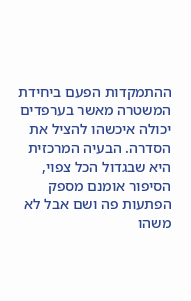ההתמקדות הפעם ביחידת המשטרה מאשר בערפדים יכולה איכשהו להציל את הסדרה. הבעיה המרכזית היא שבגדול הכל צפוי, הסיפור אומנם מספק הפתעות פה ושם אבל לא משהו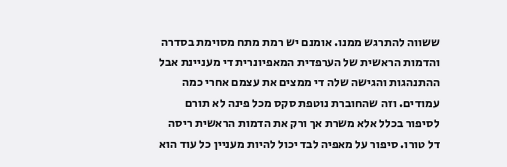ששווה להתרגש ממנו. אומנם יש רמת מתח מסוימת בסדרה והדמות הראשית של הערפדית המאפיונרית די מעניינת אבל ההתנהגות והגישה שלה די ממצים את עצמם אחרי כמה עמודים. וזה שהחוברת נוטפת סקס מכל פינה לא תורם לסיפור בכלל אלא משרת אך ורק את הדמות הראשית ריסה דל טורו. סיפור על מאפיה לבד יכול להיות מעניין כל עוד הוא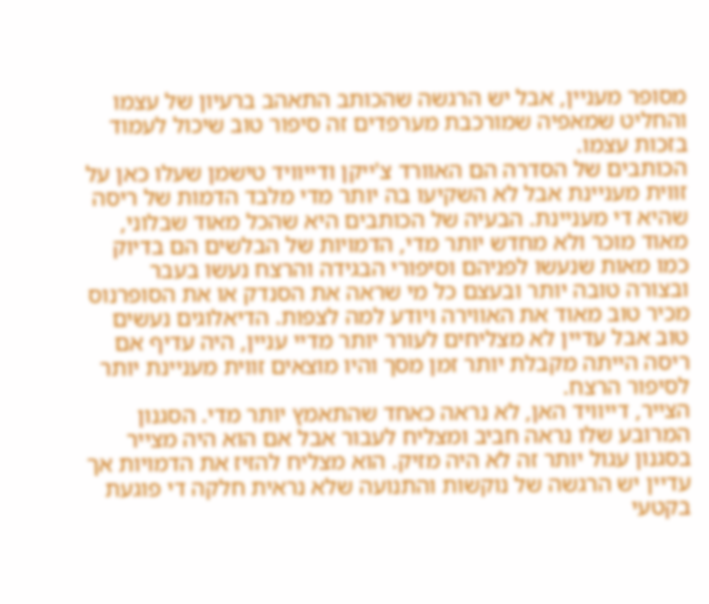מסופר מעניין, אבל יש הרגשה שהכותב התאהב ברעיון של עצמו והחליט שמאפיה שמורכבת מערפדים זה סיפור טוב שיכול לעמוד בזכות עצמו.
הכותבים של הסדרה הם האוורד צ'ייקן ודייוויד טישמן שעלו כאן על זווית מעניינת אבל לא השקיעו בה יותר מדי מלבד הדמות של ריסה שהיא די מעניינת. הבעיה של הכותבים היא שהכל מאוד שבלוני, מאוד מוכר ולא מחדש יותר מדי, הדמויות של הבלשים הם בדיוק כמו מאות שנעשו לפניהם וסיפורי הבגידה והרצח נעשו בעבר ובצורה טובה יותר ובעצם כל מי שראה את הסנדק או את הסופרנוס מכיר טוב מאוד את האווירה ויודע למה לצפות. הדיאלוגים נעשים טוב אבל עדיין לא מצליחים לעורר יותר מדיי עניין, היה עדיף אם ריסה הייתה מקבלת יותר זמן מסך והיו מוצאים זווית מעניינת יותר לסיפור הרצח.
הצייר, דייוויד האן, לא נראה כאחד שהתאמץ יותר מדי. הסגנון המרובע שלו נראה חביב ומצליח לעבור אבל אם הוא היה מצייר בסגנון עגול יותר זה לא היה מזיק. הוא מצליח להזיז את הדמויות אך עדיין יש הרגשה של נוקשות והתנועה שלא נראית חלקה די פוגעת בקטעי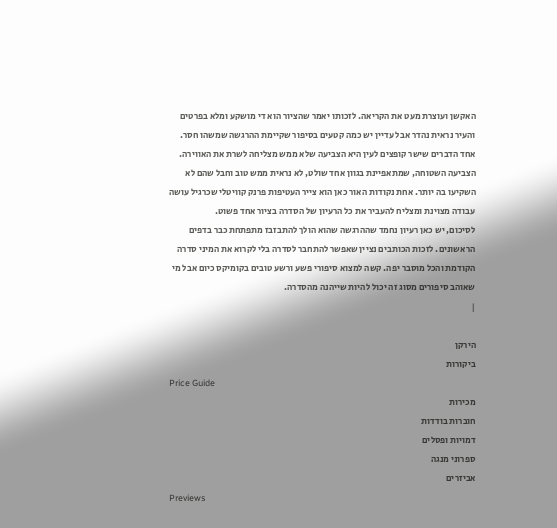האקשן ועוצרת מעט את הקריאה. לזכותו יאמר שהציור הוא די מושקע ומלא בפרטים והעיר נראית נהדר אבל עדיין יש כמה קטעים בסיפור שקיימת ההרגשה שמשהו חסר. אחד הדברים שישר קופצים לעין היא הצביעה שלא ממש מצליחה לשרת את האווירה. הצביעה השטוחה, שמתאפיינת בגוון אחד שולט, לא נראית ממש טוב וחבל שהם לא השקיעו בה יותר. אחת נקודות האור כאן הוא צייר העטיפות פרנק קוויטלי שכרגיל עושה עבודה מצוינת ומצליח להעביר את כל הרעיון של הסדרה בציור אחד פשוט.
לסיכום, יש כאן רעיון נחמד שההרגשה שהוא הולך להתבזבז מתפתחת כבר בדפים הראשונים. לזכות הכותבים נציין שאפשר להתחבר לסדרה בלי לקרוא את המיני סדרה הקודמת והכל מוסבר יפה. קשה למצוא סיפורי פשע ורשע טובים בקומיקס כיום אבל מי שאוהב סיפורים מסוג זה יכול להיות שייהנה מהסדרה.
|

הירקן
ביקורות
Price Guide
מכירות
חוברות בודדות
דמויות ופסלים
ספרוני מנגה
אביזרים
Previews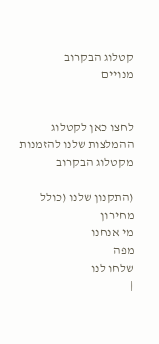קטלוג הבקרוב
מנויים


לחצו כאן לקטלוג
ההמלצות שלנו להזמנות מקטלוג הבקרוב

(התקנון שלנו (כולל מחירון
מי אנחנו
מפה
שלחו לנו
|